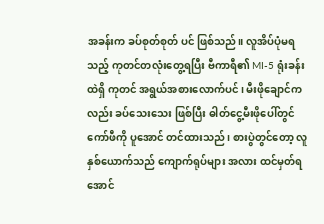အခန်းက ခပ်စုတ်စုတ် ပင် ဖြစ်သည်။ လူအိပ်ပုံမရသည့် ကုတင်တလုံးတွေ့ရပြီး ဗီကာရီ၏ MI-5 ရုံးခန်းထဲရှိ ကုတင် အရွယ်အစားလောက်ပင်၊ မီးဖိုချောင်ကလည်း ခပ်သေးသေး ဖြစ်ပြီး ဓါတ်ငွေ့မီးဖိုပေါ်တွင် ကော်ဖီကို ပူအောင် တင်ထားသည်၊ စားပွဲတွင်တော့ လူနှစ်ယောက်သည် ကျောက်ရုပ်များ အလား ထင်မှတ်ရအောင်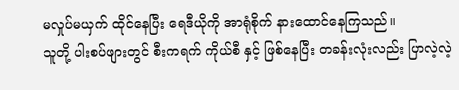မလှုပ်မယှက် ထိုင်နေပြီး ရေဒီယိုကို အာရုံစိုက် နားထောင်နေကြသည်။
သူတို့ ပါးစပ်ဖျားတွင် စီးကရက် ကိုယ်စီ နှင့် ဖြစ်နေပြီး တခန်းလုံးလည်း ပြာလဲ့လဲ့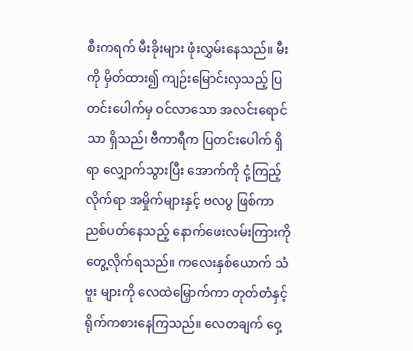စီးကရက် မီးခိုးများ ဖုံးလွှမ်းနေသည်။ မီးကို မှိတ်ထား၍ ကျဉ်းမြောင်းလှသည့် ပြတင်းပေါက်မှ ဝင်လာသော အလင်းရောင်သာ ရှိသည်၊ ဗီကာရီက ပြတင်းပေါက် ရှိရာ လျှောက်သွားပြီး အောက်ကို ငုံ့ကြည့်လိုက်ရာ အမှိုက်များနှင့် ဗလပွ ဖြစ်ကာ ညစ်ပတ်နေသည့် နောက်ဖေးလမ်းကြားကို တွေ့လိုက်ရသည်။ ကလေးနှစ်ယောက် သံဗူး များကို လေထဲမြှောက်ကာ တုတ်တံနှင့် ရိုက်ကစားနေကြသည်။ လေတချက် ဝှေ့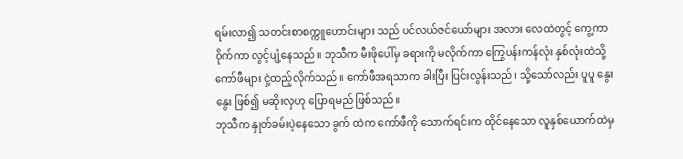ရမ်းလာ၍ သတင်းစာစက္ကူဟောင်းများ သည် ပင်လယ်ဇင်ယော်များ အလား လေထဲတွင့် ကွေ့ကာဝိုက်ကာ လွင့်ပျံ့နေသည်။ ဘုသီက မီးဖိုပေါ်မှ ခရားကို မလိုက်ကာ ကြွေပန်းကန်လုံး နှစ်လုံးထဲသို့ ကော်ဖီများ ငှဲ့ထည့်လိုက်သည်။ ကော်ဖီအရသာက ခါးပြီး ပြင်းလွန်းသည်၊ သို့သော်လည်း ပူပူ နွေးနွေး ဖြစ်၍ မဆိုးလှဟု ပြောရမည် ဖြစ်သည်။
ဘုသီက နှုတ်ခမ်းပဲ့နေသော ခွက် ထဲက ကော်ဖီကို သောက်ရင်းက ထိုင်နေသော လူနှစ်ယောက်ထဲမှ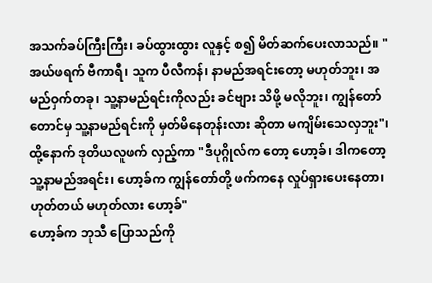အသက်ခပ်ကြီးကြီး၊ ခပ်ထွားထွား လူနှင့် စ၍ မိတ်ဆက်ပေးလာသည်။ "အယ်ဖရက် ဗီကာရီ၊ သူက ပီလီကန်၊ နာမည်အရင်းတော့ မဟုတ်ဘူး၊ အမည်ဝှက်တခု၊ သူ့နာမည်ရင်းကိုလည်း ခင်ဗျား သိဖို့ မလိုဘူး၊ ကျွန်တော်တောင်မှ သူ့နာမည်ရင်းကို မှတ်မိနေတုန်းလား ဆိုတာ မကျိမ်းသေလှဘူး"၊ ထို့နောက် ဒုတိယလူဖက် လှည့်ကာ "ဒီပုဂ္ဂိုလ်က တော့ ဟော့ခ်၊ ဒါကတော့ သူ့နာမည်အရင်း၊ ဟော့ခ်က ကျွန်တော်တို့ ဖက်ကနေ လှုပ်ရှားပေးနေတာ၊ ဟုတ်တယ် မဟုတ်လား ဟော့ခ်"
ဟော့ခ်က ဘုသီ ပြောသည်ကို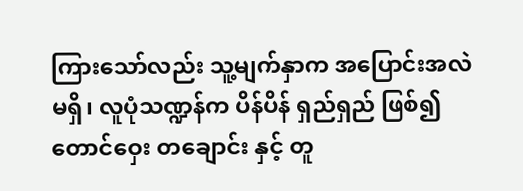ကြားသော်လည်း သူ့မျက်နှာက အပြောင်းအလဲ မရှိ၊ လူပုံသဏ္ဍန်က ပိန်ပိန် ရှည်ရှည် ဖြစ်၍ တောင်ဝှေး တချောင်း နှင့် တူ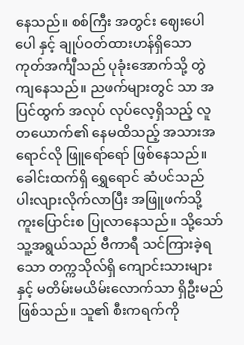နေသည်။ စစ်ကြီး အတွင်း ဈေးပေါပေါ နှင့် ချုပ်ဝတ်ထားဟန်ရှိသော ကုတ်အင်္ကျီသည် ပုခုံးအောက်သို့ တွဲကျနေသည်။ ညဖက်များတွင် သာ အပြင်ထွက် အလုပ် လုပ်လေ့ရှိသည့် လူတယောက်၏ နေမထိသည့် အသားအရောင်လို ဖြူရော်ရော် ဖြစ်နေသည်။ ခေါင်းထက်ရှိ ရွှေရောင် ဆံပင်သည် ပါးလျားလိုက်လာပြီး အဖြူဖက်သို့ ကူးပြောင်းစ ပြုလာနေသည်။ သို့သော် သူ့အရွယ်သည် ဗီကာရီ သင်ကြားခဲ့ရသော တက္ကသိုလ်ရှိ ကျောင်းသားများနှင့် မတိမ်းမယိမ်းလောက်သာ ရှိဦးမည် ဖြစ်သည်။ သူ၏ စီးကရက်ကို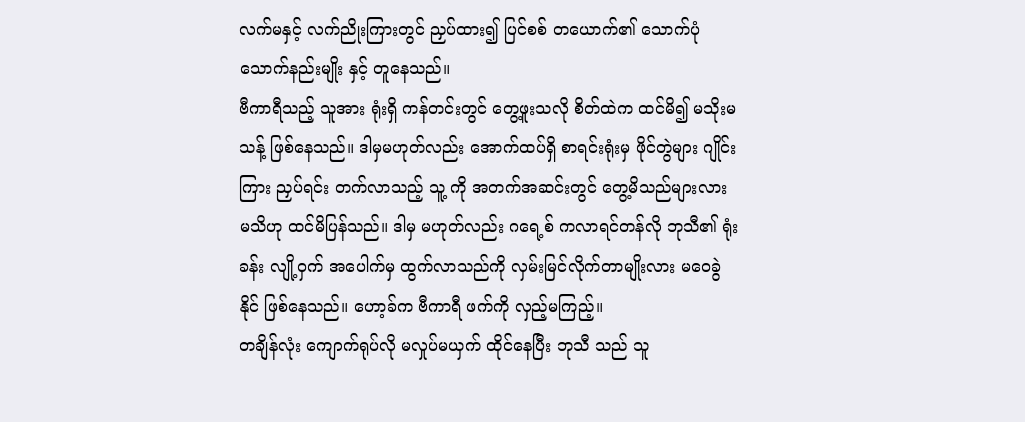လက်မနှင့် လက်ညိုးကြားတွင် ညှပ်ထား၍ ပြင်စစ် တယောက်၏ သောက်ပုံသောက်နည်းမျိုး နှင့် တူနေသည်။
ဗီကာရီသည့် သူအား ရုံးရှိ ကန်တင်းတွင် တွေ့ဖူးသလို စိတ်ထဲက ထင်မိ၍ မသိုးမသန့် ဖြစ်နေသည်။ ဒါမှမဟုတ်လည်း အောက်ထပ်ရှိ စာရင်းရုံးမှ ဖိုင်တွဲများ ဂျိုင်းကြား ညှပ်ရင်း တက်လာသည့် သူ့ ကို အတက်အဆင်းတွင် တွေ့မိသည်များလား မသိဟု ထင်မိပြန်သည်။ ဒါမှ မဟုတ်လည်း ဂရေ့စ် ကလာရင်တန်လို ဘုသီ၏ ရုံးခန်း လျို့ဝှက် အပေါက်မှ ထွက်လာသည်ကို လှမ်းမြင်လိုက်တာမျိုးလား မဝေခွဲနိုင် ဖြစ်နေသည်။ ဟော့ခ်က ဗီကာရီ ဖက်ကို လှည့်မကြည့်။
တချိန်လုံး ကျောက်ရုပ်လို မလှုပ်မယှက် ထိုင်နေပြီး ဘုသီ သည် သူ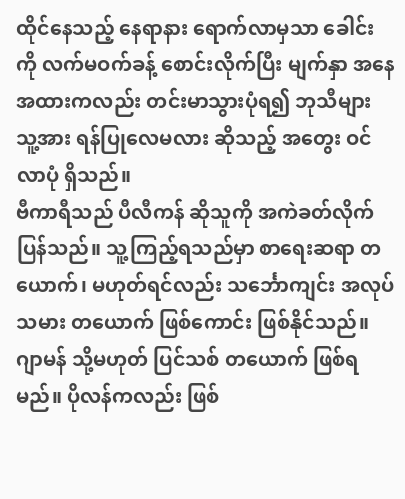ထိုင်နေသည့် နေရာနား ရောက်လာမှသာ ခေါင်းကို လက်မဝက်ခန့် စောင်းလိုက်ပြီး မျက်နှာ အနေအထားကလည်း တင်းမာသွားပုံရ၍ ဘုသီများ သူ့အား ရန်ပြုလေမလား ဆိုသည့် အတွေး ဝင်လာပုံ ရှိသည်။
ဗီကာရီသည် ပီလီကန် ဆိုသူကို အကဲခတ်လိုက်ပြန်သည်။ သူ့ကြည့်ရသည်မှာ စာရေးဆရာ တယောက်၊ မဟုတ်ရင်လည်း သင်္ဘောကျင်း အလုပ်သမား တယောက် ဖြစ်ကောင်း ဖြစ်နိုင်သည်။ ဂျာမန် သို့မဟုတ် ပြင်သစ် တယောက် ဖြစ်ရမည်။ ပိုလန်ကလည်း ဖြစ်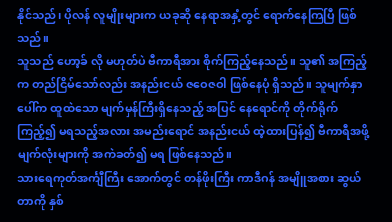နိုင်သည်၊ ပိုလန် လူမျိုးများက ယခုဆို နေရာအနှံ့တွင် ရောက်နေကြပြီ ဖြစ်သည်။
သူသည် ဟော့ခ် လို မဟုတ်ပဲ ဗီကာရီအား စိုက်ကြည့်နေသည်။ သူ၏ အကြည့်က တည်ငြိမ်သော်လည်း အနည်းငယ် ဇဝေဇဝါ ဖြစ်နေပုံ ရှိသည်။ သူမျက်နှာပေါ်က ထူထဲသော မျက်မှန်ကြီးရှိနေသည့် အပြင် နေရောင်ကို တိုက်ရိုက် ကြည့်၍ မရသည့်အလား အမည်းရောင် အနည်းငယ် ထဲ့ထားပြန်၍ ဗီကာရီအဖို့ မျက်လုံးများကို အကဲခတ်၍ မရ ဖြစ်နေသည်။
သားရေကုတ်အင်္ကျီကြီး အောက်တွင် တန်ဖိုးကြီး ကာဒီဂန် အမျိူအစား ဆွယ်တာကို နှစ်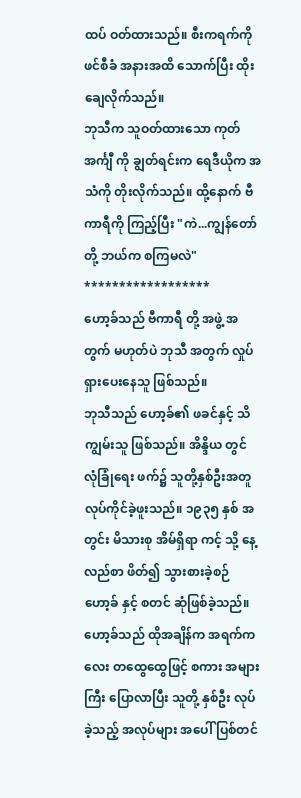ထပ် ဝတ်ထားသည်။ စီးကရက်ကို ဖင်စီခံ အနားအထိ သောက်ပြီး ထိုးချေလိုက်သည်။
ဘုသီက သူဝတ်ထားသော ကုတ်အင်္ကျီ ကို ချွတ်ရင်းက ရေဒီယိုက အသံကို တိုးလိုက်သည်။ ထို့နောက် ဗီကာရီကို ကြည့်ပြီး "ကဲ...ကျွန်တော်တို့ ဘယ်က စကြမလဲ"
******************
ဟော့ခ်သည် ဗီကာရီ တို့ အဖွဲ့ အတွက် မဟုတ်ပဲ ဘုသီ အတွက် လှုပ်ရှားပေးနေသူ ဖြစ်သည်။
ဘုသီသည် ဟော့ခ်၏ ဖခင်နှင့် သိကျွမ်းသူ ဖြစ်သည်။ အိန္ဒိယ တွင် လုံခြုံရေး ဖက်၌ သူတို့နှစ်ဦးအတူ လုပ်ကိုင်ခဲ့ဖူးသည်။ ၁၉၃၅ နှစ် အတွင်း မိသားစု အိမ်ရှိရာ ကင့် သို့ နေ့လည်စာ ဖိတ်၍ သွားစားခဲ့စဉ် ဟော့ခ် နှင့် စတင် ဆုံဖြစ်ခဲ့သည်။ ဟော့ခ်သည် ထိုအချိန်က အရက်ကလေး တထွေထွေဖြင့် စကား အများကြီး ပြောလာပြီး သူတို့ နှစ်ဦး လုပ်ခဲ့သည့် အလုပ်များ အပေါ် ပြစ်တင်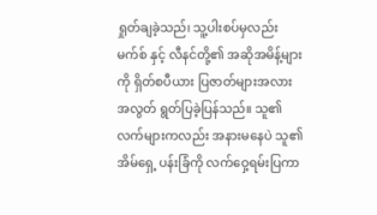ရှုတ်ချခဲ့သည်၊ သူ့ပါးစပ်မှလည်း မက်စ် နှင့် လီနင်တို့၏ အဆိုအမိန့်များကို ရှိတ်စပီယား ပြဇာတ်များအလား အလွတ် ရွတ်ပြခဲ့ပြန်သည်။ သူ၏ လက်များကလည်း အနားမနေပဲ သူ၏ အိမ်ရှေ့ ပန်းခြံကို လက်ဝှေ့ရမ်းပြကာ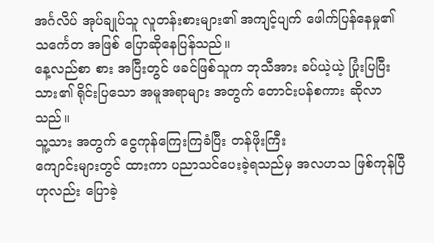အင်္ဂလိပ် အုပ်ချုပ်သူ လူတန်းစားများ၏ အကျင့်ပျက် ဖေါက်ပြန်နေမှု၏ သင်္ကေတ အဖြစ် ပြောဆိုနေပြန်သည်။
နေ့လည်စာ စား အပြီးတွင် ဖခင်ဖြစ်သူက ဘုသီအား ခပ်ယဲ့ယဲ့ ပြုံးပြပြီး သား၏ ရိုင်းပြသော အမူအရာများ အတွက် တောင်းပန်စကား ဆိုလာသည်။
သူ့သား အတွက် ငွေကုန်ကြေးကြခံပြီး တန်ဖိုးကြီး
ကျောင်းများတွင် ထားကာ ပညာသင်ပေးခဲ့ရသည်မှ အလဟသ ဖြစ်ကုန်ပြီဟုလည်း ပြောခဲ့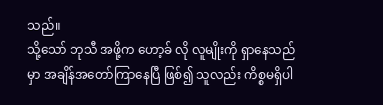သည်။
သို့သော် ဘုသီ အဖို့က ဟော့ခ် လို လူမျိုးကို ရှာနေသည်မှာ အချိန်အတော်ကြာနေပြီ ဖြစ်၍ သူလည်း ကိစ္စမရှိပါ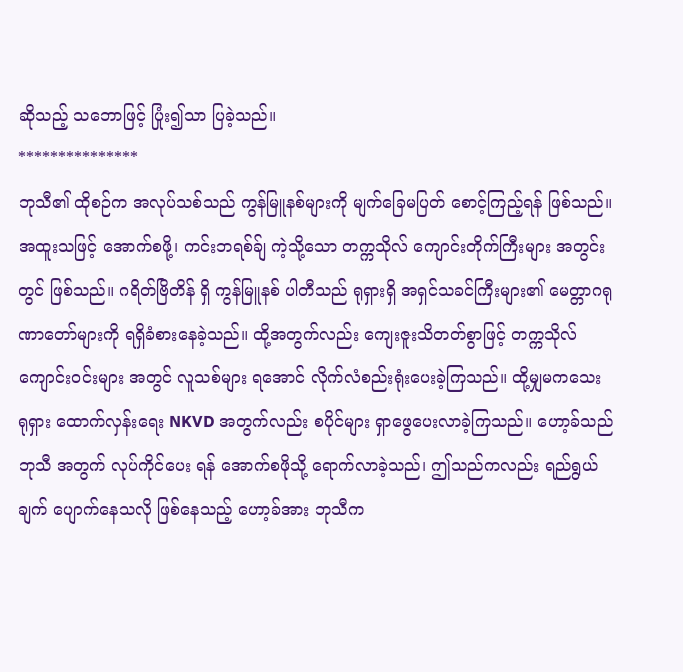ဆိုသည့် သဘောဖြင့် ပြုံး၍သာ ပြခဲ့သည်။
***************
ဘုသီ၏ ထိုစဉ်က အလုပ်သစ်သည် ကွန်မြူနစ်များကို မျက်ခြေမပြတ် စောင့်ကြည့်ရန် ဖြစ်သည်။ အထူးသဖြင့် အောက်စဖို့၊ ကင်းဘရစ်ခ်ျ ကဲ့သို့သော တက္ကသိုလ် ကျောင်းတိုက်ကြီးများ အတွင်းတွင် ဖြစ်သည်။ ဂရိတ်ဗြိတိန် ရှိ ကွန်မြူနစ် ပါတီသည် ရုရှားရှိ အရှင်သခင်ကြီးများ၏ မေတ္တာဂရုဏာတော်များကို ရရှိခံစားနေခဲ့သည်။ ထို့အတွက်လည်း ကျေးဇူးသိတတ်စွာဖြင့် တက္ကသိုလ် ကျောင်းဝင်းများ အတွင် လူသစ်များ ရအောင် လိုက်လံစည်းရုံးပေးခဲ့ကြသည်။ ထို့မျှမကသေး ရုရှား ထောက်လှန်းရေး NKVD အတွက်လည်း စပိုင်များ ရှာဖွေပေးလာခဲ့ကြသည်။ ဟော့ခ်သည် ဘုသီ အတွက် လုပ်ကိုင်ပေး ရန် အောက်စဖိုသို့ ရောက်လာခဲ့သည်၊ ဤသည်ကလည်း ရည်ရွယ်ချက် ပျောက်နေသလို ဖြစ်နေသည့် ဟော့ခ်အား ဘုသီက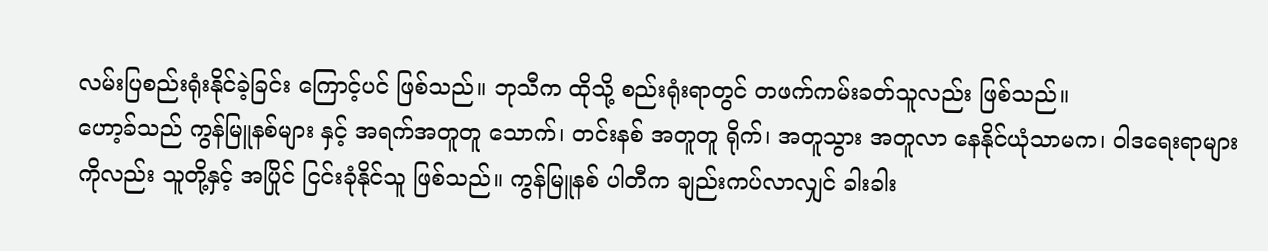လမ်းပြစည်းရုံးနိုင်ခဲ့ခြင်း ကြောင့်ပင် ဖြစ်သည်။ ဘုသီက ထိုသို့ စည်းရုံးရာတွင် တဖက်ကမ်းခတ်သူလည်း ဖြစ်သည်။
ဟော့ခ်သည် ကွန်မြူနစ်များ နှင့် အရက်အတူတူ သောက်၊ တင်းနစ် အတူတူ ရိုက်၊ အတူသွား အတူလာ နေနိုင်ယုံသာမက၊ ဝါဒရေးရာများကိုလည်း သူတို့နှင့် အပြိုင် ငြင်းခုံနိုင်သူ ဖြစ်သည်။ ကွန်မြူနစ် ပါတီက ချည်းကပ်လာလျှင် ခါးခါး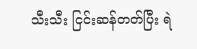သီးသီး ငြင်းဆန်တတ်ပြီး ရဲ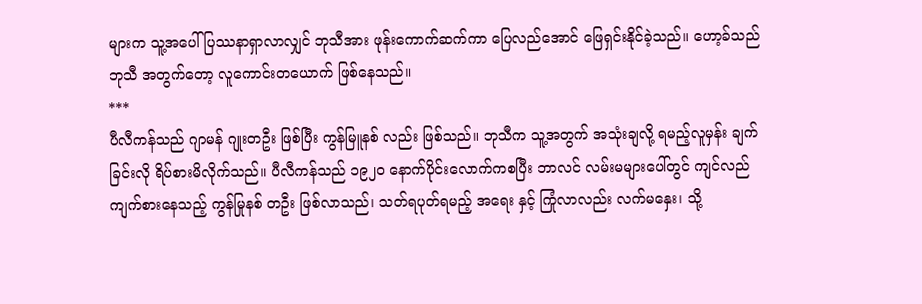များက သူ့အပေါ် ပြဿနာရှာလာလျှင် ဘုသီအား ဖုန်းကောက်ဆက်ကာ ပြေလည်အောင် ဖြေရှင်းနိုင်ခဲ့သည်။ ဟော့ခ်သည် ဘုသီ အတွက်တော့ လူကောင်းတယောက် ဖြစ်နေသည်။
***
ပီလီကန်သည် ဂျာမန် ဂျုးတဦး ဖြစ်ပြီး ကွန်မြူနစ် လည်း ဖြစ်သည်။ ဘုသီက သူ့အတွက် အသုံးချလို့ ရမည့်လူမှန်း ချက်ခြင်းလို ရိပ်စားမိလိုက်သည်။ ပီလီကန်သည် ၁၉၂၀ နောက်ပိုင်းလောက်ကစပြီး ဘာလင် လမ်းမများပေါ်တွင် ကျင်လည်ကျက်စားနေသည့် ကွန်မြုနစ် တဦး ဖြစ်လာသည်၊ သတ်ရပုတ်ရမည့် အရေး နှင့် ကြုံလာလည်း လက်မနှေး၊ သို့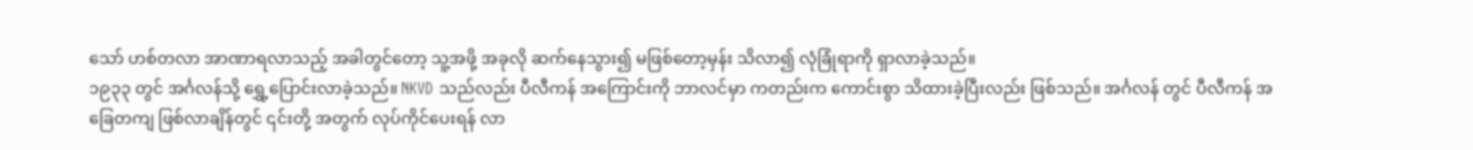သော် ဟစ်တလာ အာဏာရလာသည့် အခါတွင်တော့ သူ့အဖို့ အခုလို ဆက်နေသွား၍ မဖြစ်တော့မှန်း သိလာ၍ လုံခြုံရာကို ရှာလာခဲ့သည်။
၁၉၃၃ တွင် အင်္ဂလန်သို့ ရွှေ့ပြောင်းလာခဲ့သည်။ NKVD သည်လည်း ပီလီကန် အကြောင်းကို ဘာလင်မှာ ကတည်းက ကောင်းစွာ သိထားခဲ့ပြီးလည်း ဖြစ်သည်။ အင်္ဂလန် တွင် ပီလီကန် အခြေတကျ ဖြစ်လာချိန်တွင် ၎င်းတို့ အတွက် လုပ်ကိုင်ပေးရန် လာ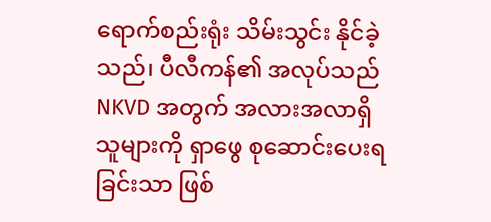ရောက်စည်းရုံး သိမ်းသွင်း နိုင်ခဲ့သည်၊ ပီလီကန်၏ အလုပ်သည် NKVD အတွက် အလားအလာရှိသူများကို ရှာဖွေ စုဆောင်းပေးရခြင်းသာ ဖြစ်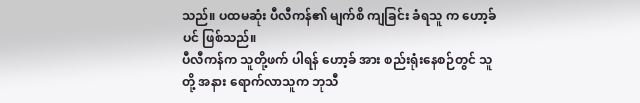သည်။ ပထမဆုံး ပီလီကန်၏ မျက်စိ ကျခြင်း ခံရသူ က ဟော့ခ်ပင် ဖြစ်သည်။
ပီလီကန်က သူတို့ဖက် ပါရန် ဟော့ခ် အား စည်းရုံးနေစဉ်တွင် သူတို့ အနား ရောက်လာသူက ဘုသီ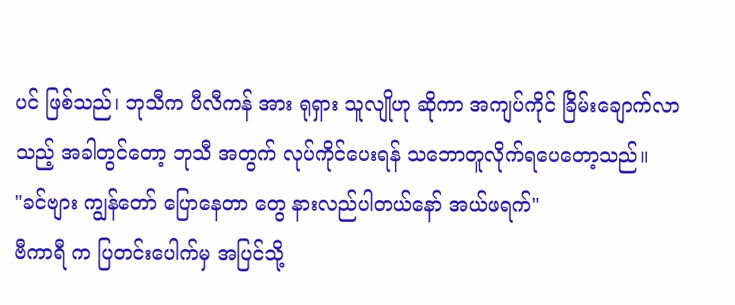ပင် ဖြစ်သည်၊ ဘုသီက ပီလီကန် အား ရုရှား သူလျိုဟု ဆိုကာ အကျပ်ကိုင် ခြိမ်းချောက်လာသည့် အခါတွင်တော့ ဘုသီ အတွက် လုပ်ကိုင်ပေးရန် သဘောတူလိုက်ရပေတော့သည်။
"ခင်ဗျား ကျွန်တော် ပြောနေတာ တွေ နားလည်ပါတယ်နော် အယ်ဖရက်"
ဗီကာရီ က ပြတင်းပေါက်မှ အပြင်သို့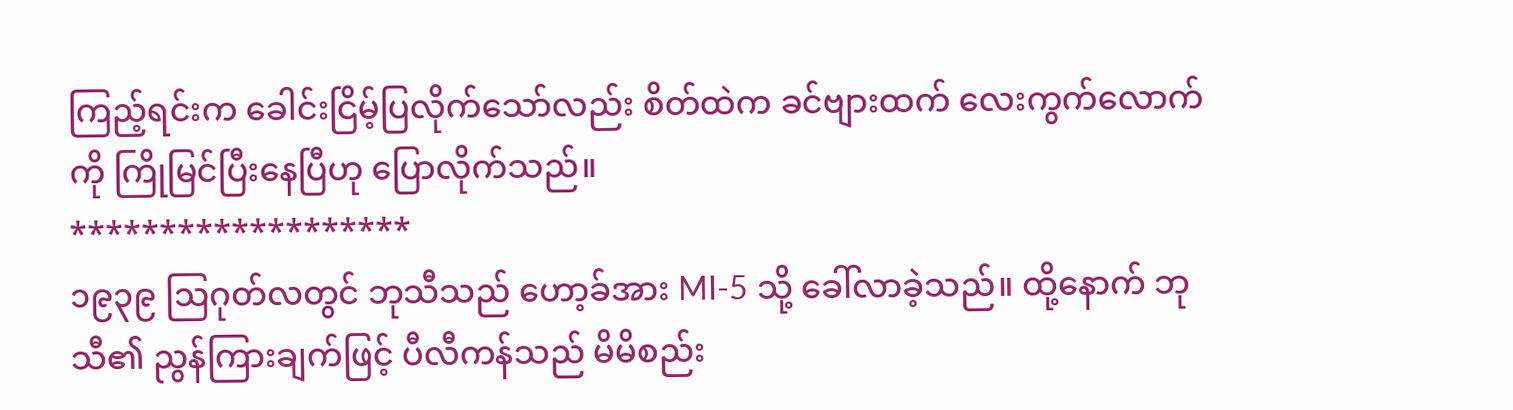ကြည့်ရင်းက ခေါင်းငြိမ့်ပြလိုက်သော်လည်း စိတ်ထဲက ခင်ဗျားထက် လေးကွက်လောက်ကို ကြိုမြင်ပြီးနေပြီဟု ပြောလိုက်သည်။
*******************
၁၉၃၉ ဩဂုတ်လတွင် ဘုသီသည် ဟော့ခ်အား MI-5 သို့ ခေါ်လာခဲ့သည်။ ထို့နောက် ဘုသီ၏ ညွန်ကြားချက်ဖြင့် ပီလီကန်သည် မိမိစည်း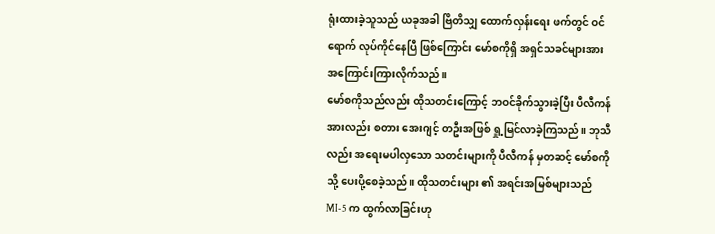ရုံးထားခဲ့သူသည် ယခုအခါ ဗြိတိသျှ ထောက်လှန်းရေး ဖက်တွင် ဝင်ရောက် လုပ်ကိုင်နေပြီ ဖြစ်ကြောင်း မော်စကိုရှိ အရှင်သခင်များအား အကြောင်းကြားလိုက်သည်။
မော်စကိုသည်လည်း ထိုသတင်းကြောင့် ဘဝင်ခိုက်သွားခဲ့ပြီး ပီလီကန်အားလည်း စတား အေးဂျင့် တဦးအဖြစ် ရှု့မြင်လာခဲ့ကြသည်။ ဘုသီလည်း အရေးမပါလှသော သတင်းများကို ပီလီကန် မှတဆင့် မော်စကို သို့ ပေးပို့စေခဲ့သည်။ ထိုသတင်းများ ၏ အရင်းအမြစ်များသည် MI-5 က ထွက်လာခြင်းဟု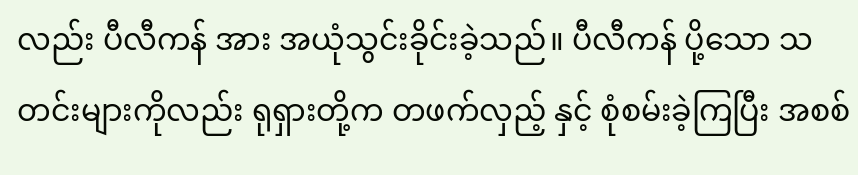လည်း ပီလီကန် အား အယုံသွင်းခိုင်းခဲ့သည်။ ပီလီကန် ပို့သော သတင်းများကိုလည်း ရုရှားတို့က တဖက်လှည့် နှင့် စုံစမ်းခဲ့ကြပြီး အစစ်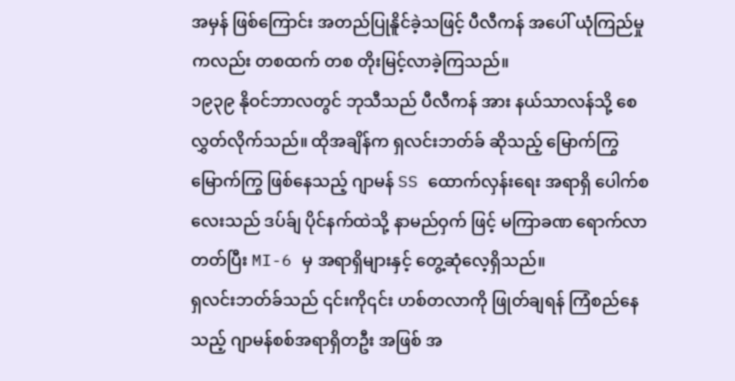အမှန် ဖြစ်ကြောင်း အတည်ပြုနိူင်ခဲ့သဖြင့် ပီလီကန် အပေါ် ယုံကြည်မှုကလည်း တစထက် တစ တိုးမြင့်လာခဲ့ကြသည်။
၁၉၃၉ နိုဝင်ဘာလတွင် ဘုသီသည် ပီလီကန် အား နယ်သာလန်သို့ စေလွှတ်လိုက်သည်။ ထိုအချိန်က ရှလင်းဘတ်ခ် ဆိုသည့် မြောက်ကြွ မြောက်ကြွ ဖြစ်နေသည့် ဂျာမန် SS ထောက်လှန်းရေး အရာရှိ ပေါက်စ လေးသည် ဒပ်ခ်ျ ပိုင်နက်ထဲသို့ နာမည်ဝှက် ဖြင့် မကြာခဏ ရောက်လာတတ်ပြီး MI-6 မှ အရာရှိများနှင့် တွေ့ဆုံလေ့ရှိသည်။
ရှလင်းဘတ်ခ်သည် ၎င်းကို၎င်း ဟစ်တလာကို ဖြုတ်ချရန် ကြံစည်နေသည့် ဂျာမန်စစ်အရာရှိတဦး အဖြစ် အ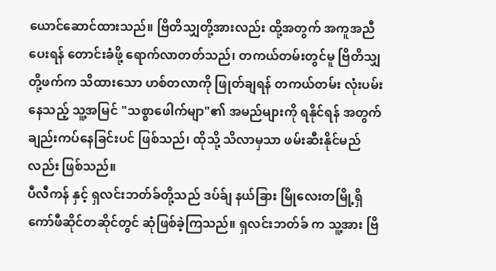ယောင်ဆောင်ထားသည်။ ဗြိတိသျှတို့အားလည်း ထို့အတွက် အကူအညီပေးရန် တောင်းခံဖို့ ရောက်လာတတ်သည်၊ တကယ်တမ်းတွင်မူ ဗြိတိသျှတို့ဖက်က သိထားသော ဟစ်တလာကို ဖြုတ်ချရန် တကယ်တမ်း လုံးပမ်းနေသည့် သူ့အမြင် "သစ္စာဖေါက်မျာ"၏ အမည်များကို ရနိုင်ရန် အတွက် ချည်းကပ်နေခြင်းပင် ဖြစ်သည်၊ ထိုသို့ သိလာမှသာ ဖမ်းဆီးနိုင်မည်လည်း ဖြစ်သည်။
ပီလီကန် နှင့် ရှလင်းဘတ်ခ်တို့သည် ဒပ်ခ်ျ နယ်ခြား မြိုလေးတမြို့ရှိ ကော်ဖီဆိုင်တဆိုင်တွင် ဆုံဖြစ်ခဲ့ကြသည်။ ရှလင်းဘတ်ခ် က သူ့အား ဗြိ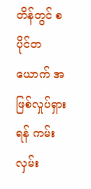တိန်တွင် စပိုင်တယောက် အဖြစ်လှုပ်ရှားရန် ကမ်းလှမ်း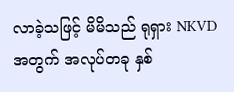လာခဲ့သဖြင့် မိမိသည် ရုရှား NKVD အတွက် အလုပ်တခု နှစ်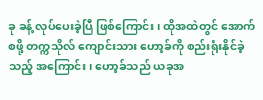ခု ခန့် လုပ်ပေးခဲ့ပြီ ဖြစ်ကြောင်း၊ ထိုအထဲတွင် အောက်စဖို့ တက္ကသိုလ် ကျောင်းသား ဟော့ခ်ကို စည်းရုံးနိုင်ခဲ့သည့် အကြောင်း၊ ဟော့ခ်သည် ယခုအ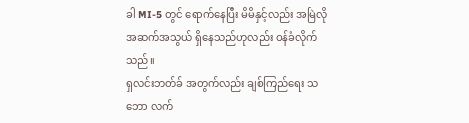ခါ MI-5 တွင် ရောက်နေပြီး မိမိနှင့်လည်း အမြဲလို အဆက်အသွယ် ရှိနေသည်ဟုလည်း ဝန်ခံလိုက်သည်။
ရှလင်းဘတ်ခ် အတွက်လည်း ချစ်ကြည်ရေး သဘော လက်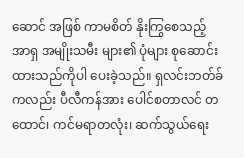ဆောင် အဖြစ် ကာမစိတ် နိုးကြွစေသည့် အာရှ အမျိုးသမီး များ၏ ပုံများ စုဆောင်းထားသည်ကိုပါ ပေးခဲ့သည်။ ရှလင်းဘတ်ခ်ကလည်း ပီလီကန်အား ပေါင်စတာလင် တထောင်၊ ကင်မရာတလုံး၊ ဆက်သွယ်ရေး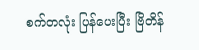စက်တလုံး ပြန်ပေးပြီး ဗြိတိန်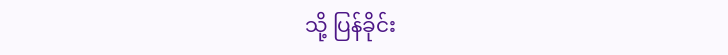သို့ ပြန်ခိုင်း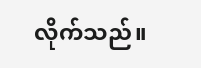လိုက်သည်။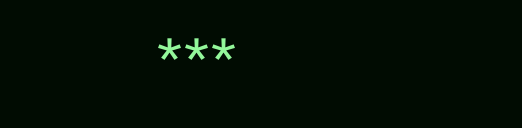***